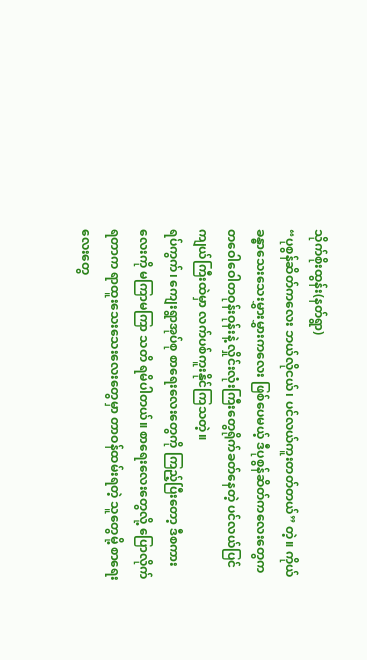သိုက်စိုးထွန်း(နတ်ရွာ)
“ပုစွန်ဆိတ်ကလေး ဘယ်လိုငယ်၊ ပင်လယ်ကူးတတ်တယ်” တဲ့။ ကိုယ်ခန္ဓာသေးသေးမွှားမွှားကလေး ဖြစ်ပေမယ့် ဒီပုစွန်ဆိတ်ကလေးတွေက တဝေါဝေါတဝုန်းဝုန်းနဲ့ လှိုင်းလုံးကြီးတွေရိုက်ခတ်နေတဲ့ ပင်လယ်ပြင်ကျယ်ကြီးထဲမှာ လက်ပစ်ကူးနိုင်ကြသတဲ့။
ရပ်ကွက်၊ ကျေးရွာအုပ်စု စာရေးလေးတွေကို ကြည့်ပြီးတော့ ဒီစကားလေးကို မကြာမကြာ သတိ ရမိပါတယ်။ စာရေးလေးတွေလို့ ပြောလိုက်ရတာက ရာထူးသေးသေးလေးတွေမှာ တာဝန်ထမ်းရတဲ့ သူတွေမို့ စာရေးလေးတွေ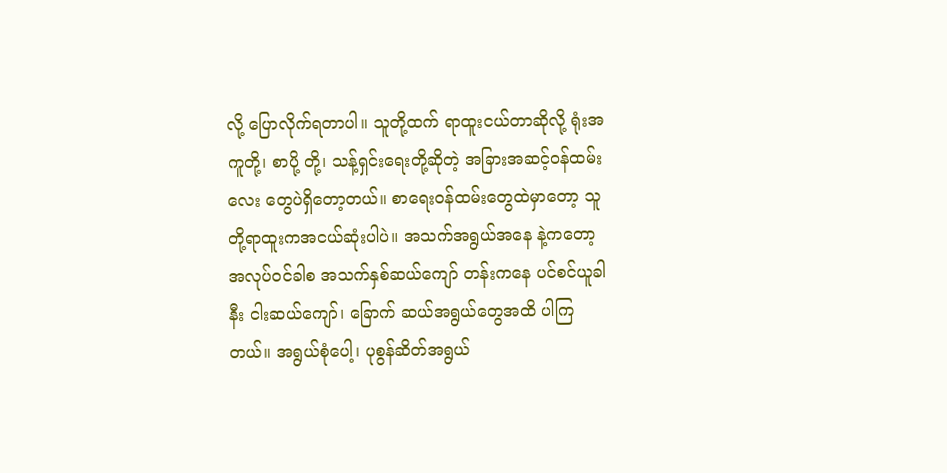လို့ ပြောလိုက်ရတာပါ။ သူတို့ထက် ရာထူးငယ်တာဆိုလို့ ရုံးအကူတို့၊ စာပို့ တို့၊ သန့်ရှင်းရေးတို့ဆိုတဲ့ အခြားအဆင့်ဝန်ထမ်းလေး တွေပဲရှိတော့တယ်။ စာရေးဝန်ထမ်းတွေထဲမှာတော့ သူတို့ရာထူးကအငယ်ဆုံးပါပဲ။ အသက်အရွယ်အနေ နဲ့ကတော့ အလုပ်ဝင်ခါစ အသက်နှစ်ဆယ်ကျော် တန်းကနေ ပင်စင်ယူခါနီး ငါးဆယ်ကျော်၊ ခြောက် ဆယ်အရွယ်တွေအထိ ပါကြတယ်။ အရွယ်စုံပေါ့၊ ပုစွန်ဆိတ်အရွယ်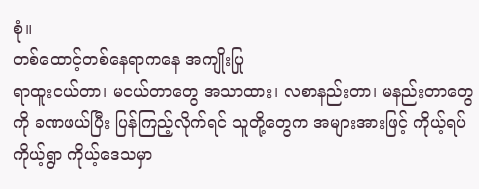စုံ။
တစ်ထောင့်တစ်နေရာကနေ အကျိုးပြု
ရာထူးငယ်တာ၊ မငယ်တာတွေ အသာထား၊ လစာနည်းတာ၊ မနည်းတာတွေကို ခဏဖယ်ပြီး ပြန်ကြည့်လိုက်ရင် သူတို့တွေက အများအားဖြင့် ကိုယ့်ရပ်ကိုယ့်ရွာ ကိုယ့်ဒေသမှာ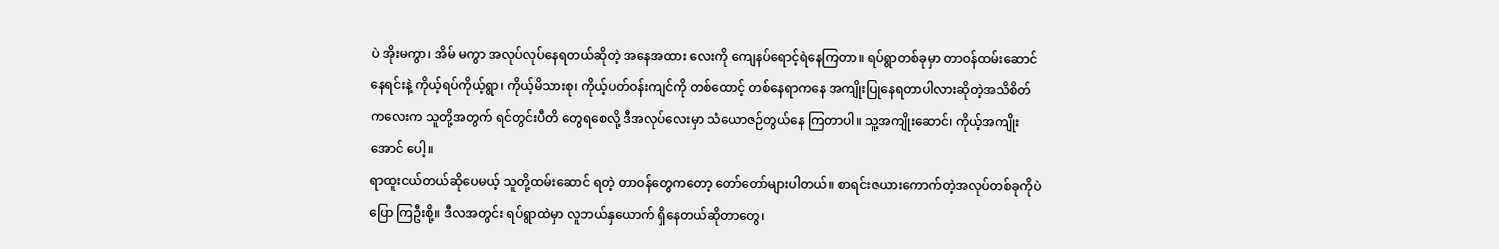ပဲ အိုးမကွာ၊ အိမ် မကွာ အလုပ်လုပ်နေရတယ်ဆိုတဲ့ အနေအထား လေးကို ကျေနပ်ရောင့်ရဲနေကြတာ။ ရပ်ရွာတစ်ခုမှာ တာဝန်ထမ်းဆောင်နေရင်းနဲ့ ကိုယ့်ရပ်ကိုယ့်ရွာ၊ ကိုယ့်မိသားစု၊ ကိုယ့်ပတ်ဝန်းကျင်ကို တစ်ထောင့် တစ်နေရာကနေ အကျိုးပြုနေရတာပါလားဆိုတဲ့အသိစိတ်ကလေးက သူတို့အတွက် ရင်တွင်းပီတိ တွေရစေလို့ ဒီအလုပ်လေးမှာ သံယောဇဉ်တွယ်နေ ကြတာပါ။ သူ့အကျိုးဆောင်၊ ကိုယ့်အကျိုးအောင် ပေါ့။
ရာထူးငယ်တယ်ဆိုပေမယ့် သူတို့ထမ်းဆောင် ရတဲ့ တာဝန်တွေကတော့ တော်တော်များပါတယ်။ စာရင်းဇယားကောက်တဲ့အလုပ်တစ်ခုကိုပဲ ပြော ကြဦးစို့။ ဒီလအတွင်း ရပ်ရွာထဲမှာ လူဘယ်နှယောက် ရှိနေတယ်ဆိုတာတွေ၊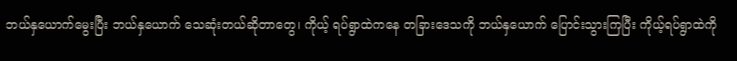ဘယ်နှယောက်မွေးပြီး ဘယ်နှယောက် သေဆုံးတယ်ဆိုတာတွေ၊ ကိုယ့် ရပ်ရွာထဲကနေ တခြားဒေသကို ဘယ်နှယောက် ပြောင်းသွားကြပြီး ကိုယ့်ရပ်ရွာထဲကို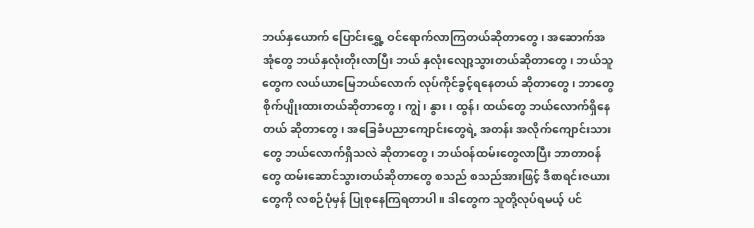ဘယ်နှယောက် ပြောင်းရွှေ့ ဝင်ရောက်လာကြတယ်ဆိုတာတွေ၊ အဆောက်အအုံတွေ ဘယ်နှလုံးတိုးလာပြီး ဘယ် နှလုံးလျော့သွားတယ်ဆိုတာတွေ၊ ဘယ်သူတွေက လယ်ယာမြေဘယ်လောက် လုပ်ကိုင်ခွင့်ရနေတယ် ဆိုတာတွေ၊ ဘာတွေစိုက်ပျိုးထားတယ်ဆိုတာတွေ၊ ကျွဲ၊ နွား၊ ထွန်၊ ထယ်တွေ ဘယ်လောက်ရှိနေတယ် ဆိုတာတွေ၊ အခြေခံပညာကျောင်းတွေရဲ့ အတန်း အလိုက်ကျောင်းသားတွေ ဘယ်လောက်ရှိသလဲ ဆိုတာတွေ၊ ဘယ်ဝန်ထမ်းတွေလာပြီး ဘာတာဝန် တွေ ထမ်းဆောင်သွားတယ်ဆိုတာတွေ စသည် စသည်အားဖြင့် ဒီစာရင်းဇယားတွေကို လစဉ်ပုံမှန် ပြုစုနေကြရတာပါ။ ဒါတွေက သူတို့လုပ်ရမယ့် ပင်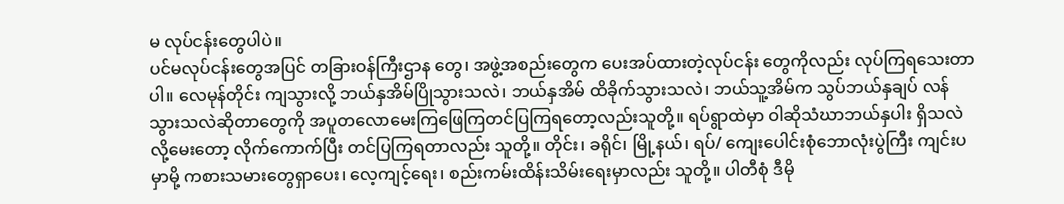မ လုပ်ငန်းတွေပါပဲ။
ပင်မလုပ်ငန်းတွေအပြင် တခြားဝန်ကြီးဌာန တွေ၊ အဖွဲ့အစည်းတွေက ပေးအပ်ထားတဲ့လုပ်ငန်း တွေကိုလည်း လုပ်ကြရသေးတာပါ။ လေမုန်တိုင်း ကျသွားလို့ ဘယ်နှအိမ်ပြိုသွားသလဲ၊ ဘယ်နှအိမ် ထိခိုက်သွားသလဲ၊ ဘယ်သူ့အိမ်က သွပ်ဘယ်နှချပ် လန်သွားသလဲဆိုတာတွေကို အပူတလောမေးကြဖြေကြတင်ပြကြရတော့လည်းသူတို့။ ရပ်ရွာထဲမှာ ဝါဆိုသံဃာဘယ်နှပါး ရှိသလဲလို့မေးတော့ လိုက်ကောက်ပြီး တင်ပြကြရတာလည်း သူတို့။ တိုင်း၊ ခရိုင်၊ မြို့နယ်၊ ရပ်/ ကျေးပေါင်းစုံဘောလုံးပွဲကြီး ကျင်းပမှာမို့ ကစားသမားတွေရှာပေး၊ လေ့ကျင့်ရေး၊ စည်းကမ်းထိန်းသိမ်းရေးမှာလည်း သူတို့။ ပါတီစုံ ဒီမို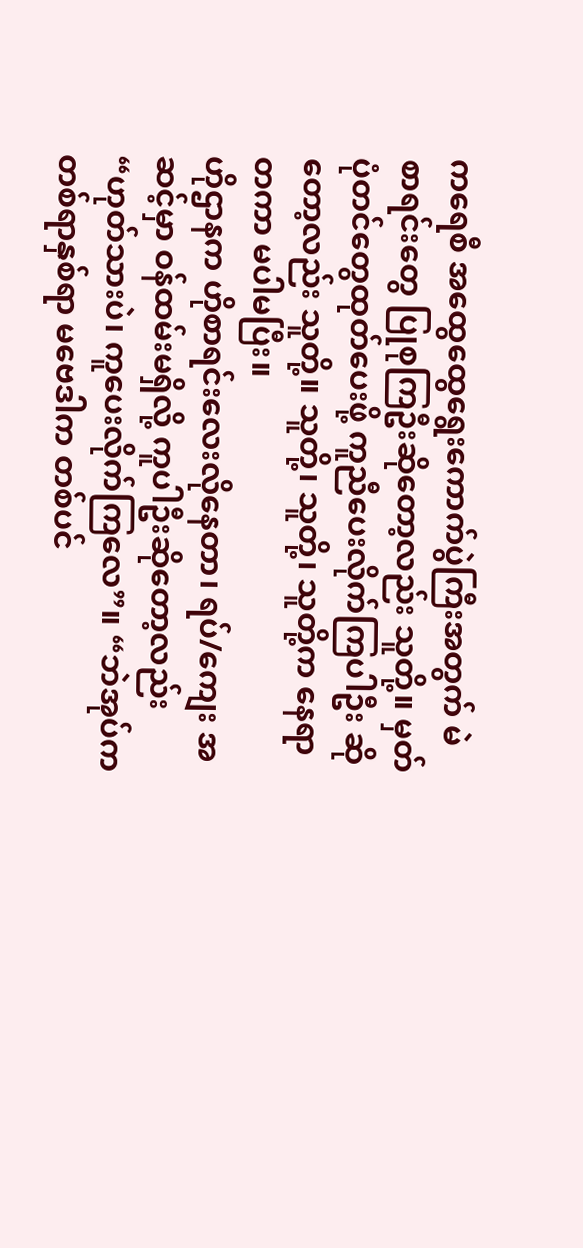ကရေစီ အထွေထွေရွေးကောက်ပွဲကြီးအတွက် မဲစာရင်းတွေ ပြုစုကြဦးဆိုတော့လည်း သူတို့။ မှတ်ပုံတင်တွေထုတ်ပေးဖို့ ကူညီပေးလိုက်ကြပါဦး ဆိုတော့လည်း သူတို့။ သူတို့၊ သူတို့၊ သူတို့က နေရာတကာ မပါမပြီး။
ဟိုဌာနက ဟိုစာရင်းလေးလိုနေတာ၊ ရပ်/ကျေး အဆင့်မှာ ဝန်ထမ်းမရှိလို့ ကူပါဦးဆိုတော့လည်း “ဟုတ်သားပဲ၊ ကူပေးလိုက်ကြလေ”။ “ဘဲအုပ်က တစ်ရာနှစ်ရာ မဗေဒါက တစ်ပင်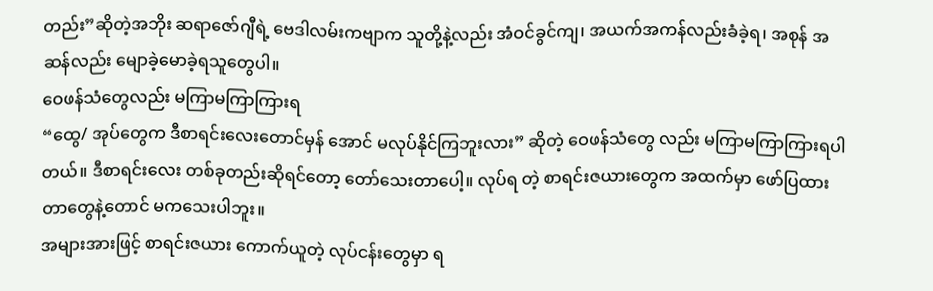တည်း”ဆိုတဲ့အဘိုး ဆရာဇော်ဂျီရဲ့ ဗေဒါလမ်းကဗျာက သူတို့နဲ့လည်း အံဝင်ခွင်ကျ၊ အယက်အကန်လည်းခံခဲ့ရ၊ အစုန် အဆန်လည်း မျောခဲ့မောခဲ့ရသူတွေပါ။
ဝေဖန်သံတွေလည်း မကြာမကြာကြားရ
“ထွေ/ အုပ်တွေက ဒီစာရင်းလေးတောင်မှန် အောင် မလုပ်နိုင်ကြဘူးလား” ဆိုတဲ့ ဝေဖန်သံတွေ လည်း မကြာမကြာကြားရပါတယ်။ ဒီစာရင်းလေး တစ်ခုတည်းဆိုရင်တော့ တော်သေးတာပေါ့။ လုပ်ရ တဲ့ စာရင်းဇယားတွေက အထက်မှာ ဖော်ပြထား တာတွေနဲ့တောင် မကသေးပါဘူး။
အများအားဖြင့် စာရင်းဇယား ကောက်ယူတဲ့ လုပ်ငန်းတွေမှာ ရ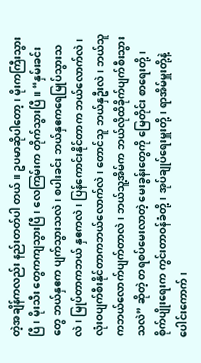တဲ့အချိန်ကလည်း နည်းတတ်ပါ တယ်။ ဥပမာဆိုပါတော့၊ မိုးကကြီးသွားပြီ၊ မိုးသီး တွေကကျသွားပြီ၊ လေကြမ်းက တိုက်သွားပြီ။ “နှမ်းခင်းတွေ ဘယ်နှဧက ပျက်သွားသလဲ၊ စပါးခင်း ဘယ်နှဧကရေမြုပ်သွားသလဲ၊ မြုပ်တာကဘယ် နှဧကလဲ၊ ပြန်ကောင်းနိုင်တာက ဘယ်လောက်လဲ၊ လုံးဝပျက်စီးနိုင်တာကဘယ်လောက်လဲ၊ တောင်သူ ဘယ်နှဦးလဲ၊ ဘယ်သူကဘယ်လောက်ပျက်တာလဲ၊ ဘယ်သူ့အိမ်က ဘယ်လိုထိခိုက်ပျက်စီးသွားသလဲ” ဆိုတဲ့ တရစပ်မေးလာတဲ့ မေးခွန်းတွေကို မြေတိုင်း စာရေးတို့၊ စိုက်ပျိုးရေးက ကွင်းတာဝန်ခံတို့၊ အုပ်ချုပ်ရေးမှူးတို့၊ ရာအိမ်မှူးတို့နဲ့ပေါင်းကောက်၊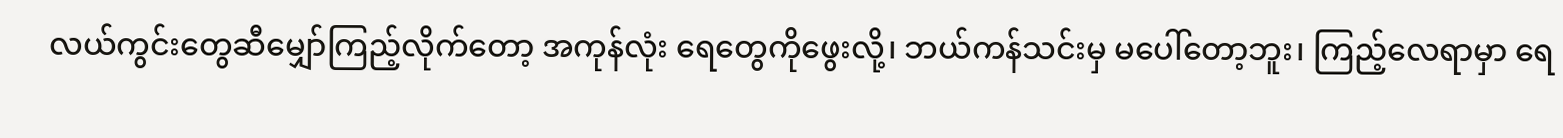လယ်ကွင်းတွေဆီမျှော်ကြည့်လိုက်တော့ အကုန်လုံး ရေတွေကိုဖွေးလို့၊ ဘယ်ကန်သင်းမှ မပေါ်တော့ဘူး၊ ကြည့်လေရာမှာ ရေ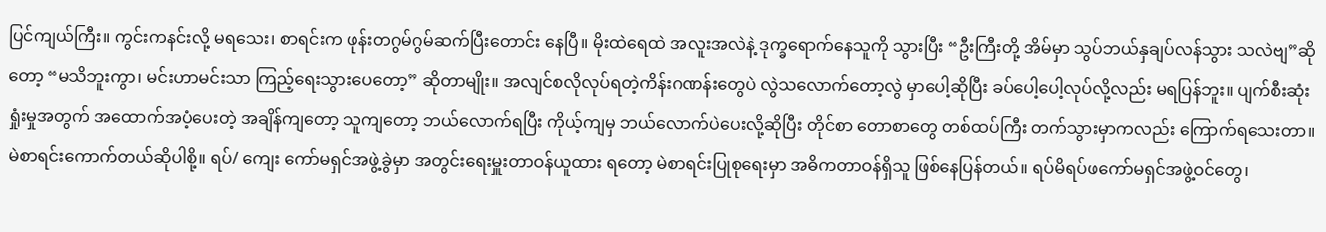ပြင်ကျယ်ကြီး။ ကွင်းကနင်းလို့ မရသေး၊ စာရင်းက ဖုန်းတဂွမ်ဂွမ်ဆက်ပြီးတောင်း နေပြီ။ မိုးထဲရေထဲ အလူးအလဲနဲ့ ဒုက္ခရောက်နေသူကို သွားပြီး “ဦးကြီးတို့ အိမ်မှာ သွပ်ဘယ်နှချပ်လန်သွား သလဲဗျ”ဆိုတော့ “မသိဘူးကွာ၊ မင်းဟာမင်းသာ ကြည့်ရေးသွားပေတော့” ဆိုတာမျိုး။ အလျင်စလိုလုပ်ရတဲ့ကိန်းဂဏန်းတွေပဲ လွဲသလောက်တော့လွဲ မှာပေါ့ဆိုပြီး ခပ်ပေါ့ပေါ့လုပ်လို့လည်း မရပြန်ဘူး။ ပျက်စီးဆုံးရှုံးမှုအတွက် အထောက်အပံ့ပေးတဲ့ အချိန်ကျတော့ သူကျတော့ ဘယ်လောက်ရပြီး ကိုယ့်ကျမှ ဘယ်လောက်ပဲပေးလို့ဆိုပြီး တိုင်စာ တောစာတွေ တစ်ထပ်ကြီး တက်သွားမှာကလည်း ကြောက်ရသေးတာ။
မဲစာရင်းကောက်တယ်ဆိုပါစို့။ ရပ်/ ကျေး ကော်မရှင်အဖွဲ့ခွဲမှာ အတွင်းရေးမှူးတာဝန်ယူထား ရတော့ မဲစာရင်းပြုစုရေးမှာ အဓိကတာဝန်ရှိသူ ဖြစ်နေပြန်တယ်။ ရပ်မိရပ်ဖကော်မရှင်အဖွဲ့ဝင်တွေ၊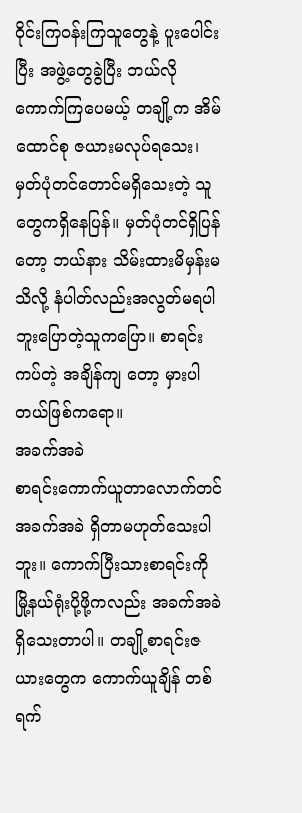ဝိုင်းကြဝန်းကြသူတွေနဲ့ ပူးပေါင်းပြီး အဖွဲ့တွေခွဲပြီး ဘယ်လိုကောက်ကြပေမယ့် တချို့က အိမ်ထောင်စု ဇယားမလုပ်ရသေး၊ မှတ်ပုံတင်တောင်မရှိသေးတဲ့ သူတွေကရှိနေပြန်။ မှတ်ပုံတင်ရှိပြန်တော့ ဘယ်နား သိမ်းထားမိမှန်းမသိလို့ နံပါတ်လည်းအလွတ်မရပါ ဘူးပြောတဲ့သူကပြော။ စာရင်းကပ်တဲ့ အချိန်ကျ တော့ မှားပါတယ်ဖြစ်ကရော။
အခက်အခဲ
စာရင်းကောက်ယူတာလောက်တင် အခက်အခဲ ရှိတာမဟုတ်သေးပါဘူး။ ကောက်ပြီးသားစာရင်းကို မြို့နယ်ရုံးပို့ဖို့ကလည်း အခက်အခဲရှိသေးတာပါ။ တချို့စာရင်းဇယားတွေက ကောက်ယူချိန် တစ်ရက်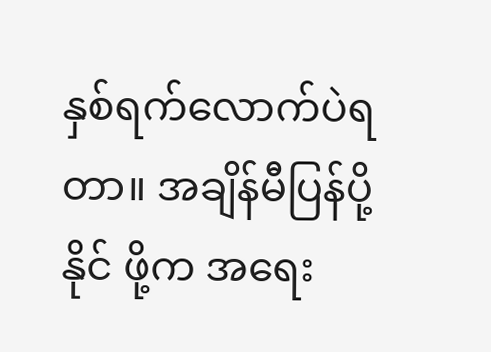နှစ်ရက်လောက်ပဲရတာ။ အချိန်မီပြန်ပို့နိုင် ဖို့က အရေး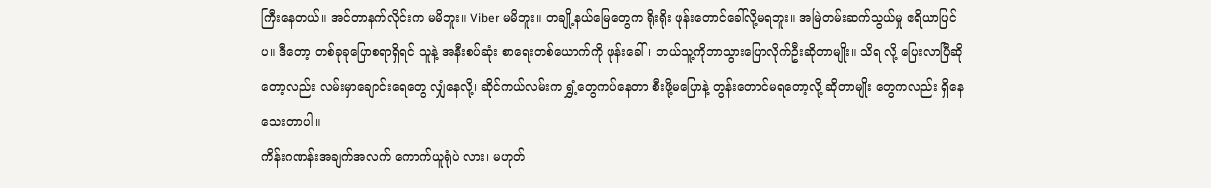ကြီးနေတယ်။ အင်တာနက်လိုင်းက မမိဘူး။ Viber မမိဘူး။ တချို့နယ်မြေတွေက ရိုးရိုး ဖုန်းတောင်ခေါ်လို့မရဘူး။ အမြဲတမ်းဆက်သွယ်မှု ဧရိယာပြင်ပ။ ဒီတော့ တစ်ခုခုပြောစရာရှိရင် သူနဲ့ အနီးစပ်ဆုံး စာရေးတစ်ယောက်ကို ဖုန်းခေါ်၊ ဘယ်သူ့ကိုဘာသွားပြောလိုက်ဦးဆိုတာမျိုး။ သိရ လို့ ပြေးလာပြီဆိုတော့လည်း လမ်းမှာချောင်းရေတွေ လျှံနေလို့၊ ဆိုင်ကယ်လမ်းက ရွှံ့တွေကပ်နေတာ စီးဖို့မပြောနဲ့ တွန်းတောင်မရတော့လို့ ဆိုတာမျိုး တွေကလည်း ရှိနေသေးတာပါ။
ကိန်းဂဏန်းအချက်အလက် ကောက်ယူရုံပဲ လား၊ မဟုတ်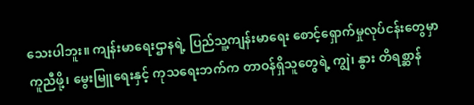သေးပါဘူး။ ကျန်းမာရေးဌာနရဲ့ ပြည်သူ့ကျန်းမာရေး စောင့်ရှောက်မှုလုပ်ငန်းတွေမှာကူညီဖို့၊ မွေးမြူရေးနှင့် ကုသရေးဘက်က တာဝန်ရှိသူတွေရဲ့ ကျွဲ၊ နွား တိရစ္ဆာန်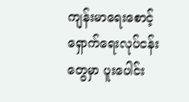ကျန်းမာရေးစောင့်ရှောက်ရေးလုပ်ငန်းတွေမှာ ပူးပေါင်း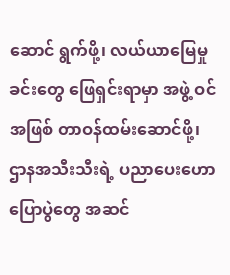ဆောင် ရွက်ဖို့၊ လယ်ယာမြေမှုခင်းတွေ ဖြေရှင်းရာမှာ အဖွဲ့ ဝင်အဖြစ် တာဝန်ထမ်းဆောင်ဖို့၊ ဌာနအသီးသီးရဲ့ ပညာပေးဟောပြောပွဲတွေ အဆင်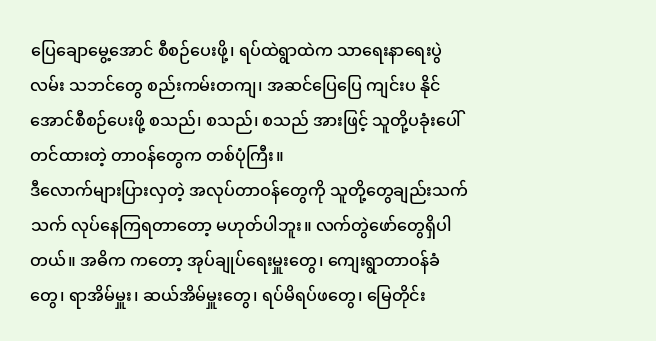ပြေချောမွေ့အောင် စီစဉ်ပေးဖို့၊ ရပ်ထဲရွာထဲက သာရေးနာရေးပွဲလမ်း သဘင်တွေ စည်းကမ်းတကျ၊ အဆင်ပြေပြေ ကျင်းပ နိုင်အောင်စီစဉ်ပေးဖို့ စသည်၊ စသည်၊ စသည် အားဖြင့် သူတို့ပခုံးပေါ် တင်ထားတဲ့ တာဝန်တွေက တစ်ပုံကြီး။
ဒီလောက်များပြားလှတဲ့ အလုပ်တာဝန်တွေကို သူတို့တွေချည်းသက်သက် လုပ်နေကြရတာတော့ မဟုတ်ပါဘူး။ လက်တွဲဖော်တွေရှိပါတယ်။ အဓိက ကတော့ အုပ်ချုပ်ရေးမှူးတွေ၊ ကျေးရွာတာဝန်ခံတွေ၊ ရာအိမ်မှူး၊ ဆယ်အိမ်မှူးတွေ၊ ရပ်မိရပ်ဖတွေ၊ မြေတိုင်း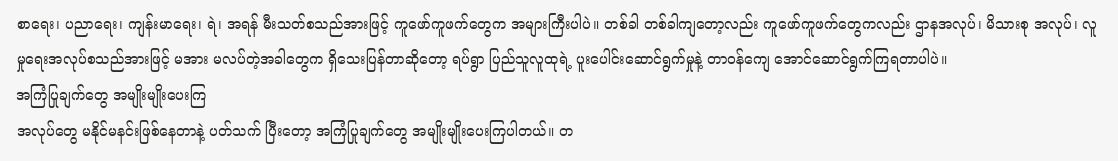စာရေး၊ ပညာရေး၊ ကျန်းမာရေး၊ ရဲ၊ အရန် မီးသတ်စသည်အားဖြင့် ကူဖော်ကူဖက်တွေက အများကြီးပါပဲ။ တစ်ခါ တစ်ခါကျတော့လည်း ကူဖော်ကူဖက်တွေကလည်း ဌာနအလုပ်၊ မိသားစု အလုပ်၊ လူမှုရေးအလုပ်စသည်အားဖြင့် မအား မလပ်တဲ့အခါတွေက ရှိသေးပြန်တာဆိုတော့ ရပ်ရွာ ပြည်သူလူထုရဲ့ ပူးပေါင်းဆောင်ရွက်မှုနဲ့ တာဝန်ကျေ အောင်ဆောင်ရွက်ကြရတာပါပဲ။
အကြံပြုချက်တွေ အမျိုးမျိုးပေးကြ
အလုပ်တွေ မနိုင်မနင်းဖြစ်နေတာနဲ့ ပတ်သက် ပြီးတော့ အကြံပြုချက်တွေ အမျိုးမျိုးပေးကြပါတယ်။ တ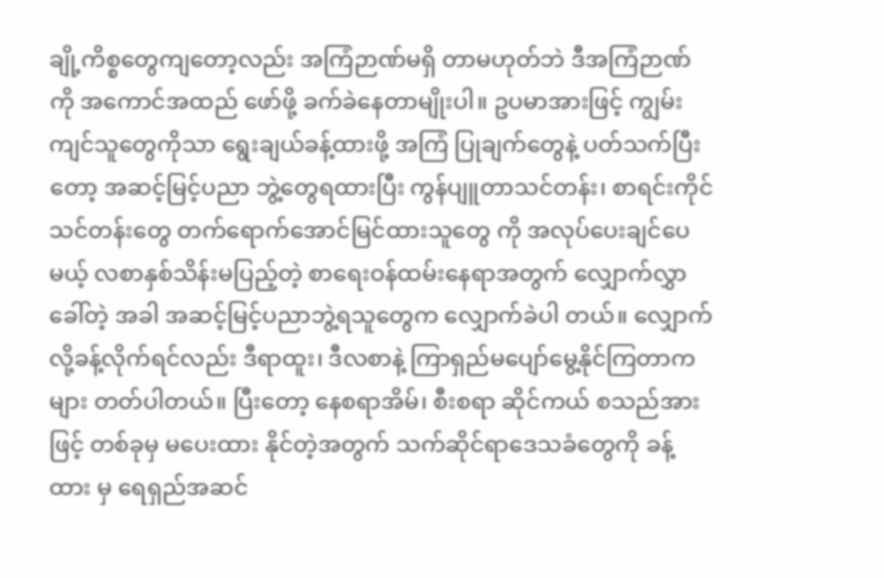ချို့ကိစ္စတွေကျတော့လည်း အကြံဉာဏ်မရှိ တာမဟုတ်ဘဲ ဒီအကြံဉာဏ်ကို အကောင်အထည် ဖော်ဖို့ ခက်ခဲနေတာမျိုးပါ။ ဥပမာအားဖြင့် ကျွမ်းကျင်သူတွေကိုသာ ရွေးချယ်ခန့်ထားဖို့ အကြံ ပြုချက်တွေနဲ့ ပတ်သက်ပြီးတော့ အဆင့်မြင့်ပညာ ဘွဲ့တွေရထားပြီး ကွန်ပျူတာသင်တန်း၊ စာရင်းကိုင် သင်တန်းတွေ တက်ရောက်အောင်မြင်ထားသူတွေ ကို အလုပ်ပေးချင်ပေမယ့် လစာနှစ်သိန်းမပြည့်တဲ့ စာရေးဝန်ထမ်းနေရာအတွက် လျှောက်လွှာခေါ်တဲ့ အခါ အဆင့်မြင့်ပညာဘွဲ့ရသူတွေက လျှောက်ခဲပါ တယ်။ လျှောက်လို့ခန့်လိုက်ရင်လည်း ဒီရာထူး၊ ဒီလစာနဲ့ ကြာရှည်မပျော်မွေ့နိုင်ကြတာက များ တတ်ပါတယ်။ ပြီးတော့ နေစရာအိမ်၊ စီးစရာ ဆိုင်ကယ် စသည်အားဖြင့် တစ်ခုမှ မပေးထား နိုင်တဲ့အတွက် သက်ဆိုင်ရာဒေသခံတွေကို ခန့်ထား မှ ရေရှည်အဆင်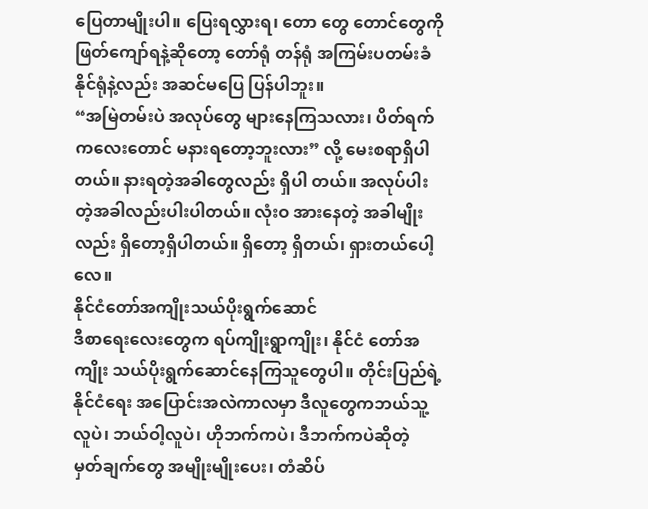ပြေတာမျိုးပါ။ ပြေးရလွှားရ၊ တော တွေ တောင်တွေကို ဖြတ်ကျော်ရနဲ့ဆိုတော့ တော်ရုံ တန်ရုံ အကြမ်းပတမ်းခံနိုင်ရုံနဲ့လည်း အဆင်မပြေ ပြန်ပါဘူး။
“အမြဲတမ်းပဲ အလုပ်တွေ များနေကြသလား၊ ပိတ်ရက်ကလေးတောင် မနားရတော့ဘူးလား” လို့ မေးစရာရှိပါတယ်။ နားရတဲ့အခါတွေလည်း ရှိပါ တယ်။ အလုပ်ပါးတဲ့အခါလည်းပါးပါတယ်။ လုံးဝ အားနေတဲ့ အခါမျိုးလည်း ရှိတော့ရှိပါတယ်။ ရှိတော့ ရှိတယ်၊ ရှားတယ်ပေါ့လေ။
နိုင်ငံတော်အကျိုးသယ်ပိုးရွက်ဆောင်
ဒီစာရေးလေးတွေက ရပ်ကျိုးရွာကျိုး၊ နိုင်ငံ တော်အကျိုး သယ်ပိုးရွက်ဆောင်နေကြသူတွေပါ။ တိုင်းပြည်ရဲ့ နိုင်ငံရေး အပြောင်းအလဲကာလမှာ ဒီလူတွေကဘယ်သူ့လူပဲ၊ ဘယ်ဝါ့လူပဲ၊ ဟိုဘက်ကပဲ၊ ဒီဘက်ကပဲဆိုတဲ့ မှတ်ချက်တွေ အမျိုးမျိုးပေး၊ တံဆိပ်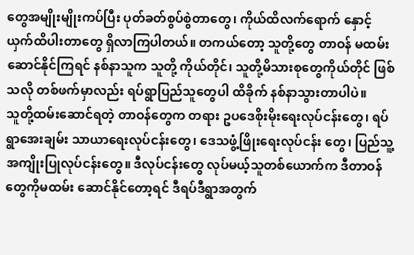တွေအမျိုးမျိုးကပ်ပြီး ပုတ်ခတ်စွပ်စွဲတာတွေ၊ ကိုယ်ထိလက်ရောက် နှောင့်ယှက်ထိပါးတာတွေ ရှိလာကြပါတယ်။ တကယ်တော့ သူတို့တွေ တာဝန် မထမ်းဆောင်နိုင်ကြရင် နစ်နာသူက သူတို့ ကိုယ်တိုင်၊ သူတို့မိသားစုတွေကိုယ်တိုင် ဖြစ်သလို တစ်ဖက်မှာလည်း ရပ်ရွာပြည်သူတွေပါ ထိခိုက် နစ်နာသွားတာပါပဲ။
သူတို့ထမ်းဆောင်ရတဲ့ တာဝန်တွေက တရား ဥပဒေစိုးမိုးရေးလုပ်ငန်းတွေ၊ ရပ်ရွာအေးချမ်း သာယာရေးလုပ်ငန်းတွေ၊ ဒေသဖွံ့ဖြိုးရေးလုပ်ငန်း တွေ၊ ပြည်သူ့အကျိုးပြုလုပ်ငန်းတွေ။ ဒီလုပ်ငန်းတွေ လုပ်မယ့်သူတစ်ယောက်က ဒီတာဝန်တွေကိုမထမ်း ဆောင်နိုင်တော့ရင် ဒီရပ်ဒီရွာအတွက်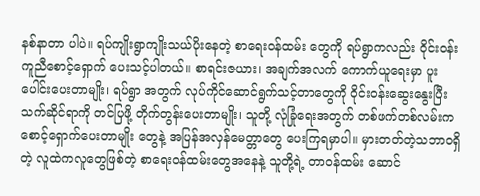နစ်နာတာ ပါပဲ။ ရပ်ကျိုးရွာကျိုးသယ်ပိုးနေတဲ့ စာရေးဝန်ထမ်း တွေကို ရပ်ရွာကလည်း ဝိုင်းဝန်းကူညီစောင့်ရှောက် ပေးသင့်ပါတယ်။ စာရင်းဇယား၊ အချက်အလက် ကောက်ယူရေးမှာ ပူးပေါင်းပေးတာမျိုး၊ ရပ်ရွာ အတွက် လုပ်ကိုင်ဆောင်ရွက်သင့်တာတွေကို ဝိုင်းဝန်းဆွေးနွေးပြီး သက်ဆိုင်ရာကို တင်ပြဖို့ တိုက်တွန်းပေးတာမျိုး၊ သူတို့ လုံခြုံရေးအတွက် တစ်ဖက်တစ်လမ်းက စောင့်ရှောက်ပေးတာမျိုး တွေနဲ့ အပြန်အလှန်မေတ္တာတွေ ပေးကြရမှာပါ။ မှားတတ်တဲ့သဘာဝရှိတဲ့ လူထဲကလူတွေဖြစ်တဲ့ စာရေးဝန်ထမ်းတွေအနေနဲ့ သူတို့ရဲ့ တာဝန်ထမ်း ဆောင်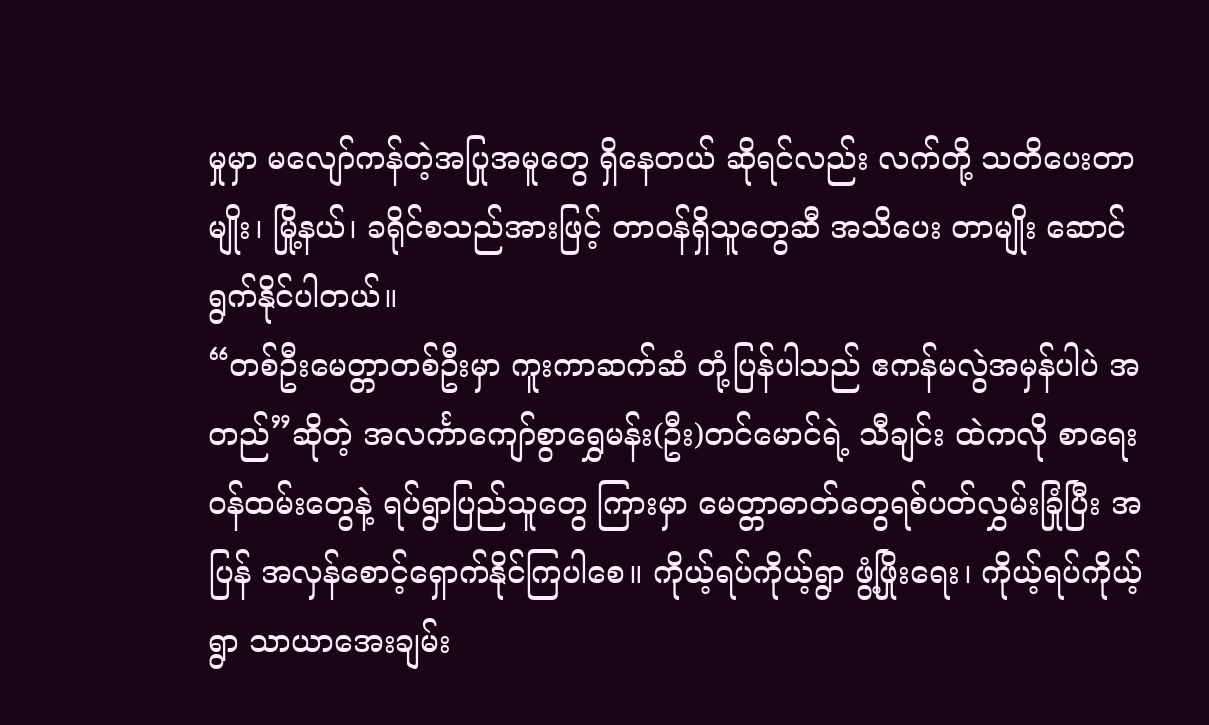မှုမှာ မလျော်ကန်တဲ့အပြုအမူတွေ ရှိနေတယ် ဆိုရင်လည်း လက်တို့ သတိပေးတာမျိုး၊ မြို့နယ်၊ ခရိုင်စသည်အားဖြင့် တာဝန်ရှိသူတွေဆီ အသိပေး တာမျိုး ဆောင်ရွက်နိုင်ပါတယ်။
“တစ်ဦးမေတ္တာတစ်ဦးမှာ ကူးကာဆက်ဆံ တုံ့ပြန်ပါသည် ဧကန်မလွဲအမှန်ပါပဲ အတည်”ဆိုတဲ့ အလင်္ကာကျော်စွာရွှေမန်း(ဦး)တင်မောင်ရဲ့ သီချင်း ထဲကလို စာရေးဝန်ထမ်းတွေနဲ့ ရပ်ရွာပြည်သူတွေ ကြားမှာ မေတ္တာဓာတ်တွေရစ်ပတ်လွှမ်းခြုံပြီး အပြန် အလှန်စောင့်ရှောက်နိုင်ကြပါစေ။ ကိုယ့်ရပ်ကိုယ့်ရွာ ဖွံ့ဖြိုးရေး၊ ကိုယ့်ရပ်ကိုယ့်ရွာ သာယာအေးချမ်း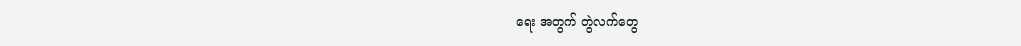ရေး အတွက် တွဲလက်တွေ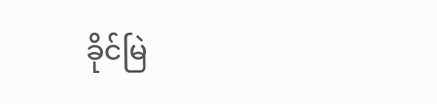ခိုင်မြဲ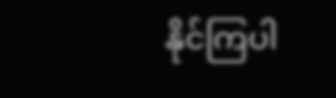နိုင်ကြပါ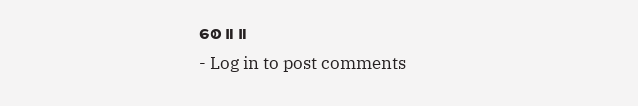စေ။ ။
- Log in to post comments